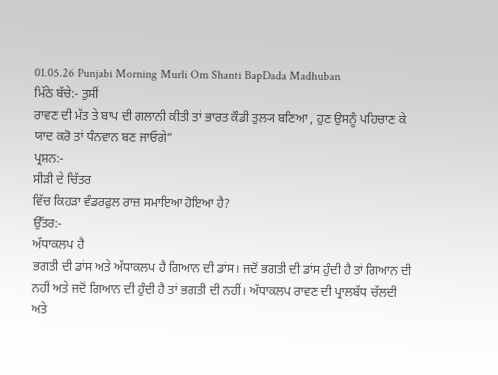01.05.26 Punjabi Morning Murli Om Shanti BapDada Madhuban
ਮਿੱਠੇ ਬੱਚੇ:- ਤੁਸੀਂ
ਰਾਵਣ ਦੀ ਮੱਤ ਤੇ ਬਾਪ ਦੀ ਗਲਾਨੀ ਕੀਤੀ ਤਾਂ ਭਾਰਤ ਕੌਡੀ ਤੁਲ੍ਯ ਬਣਿਆ , ਹੁਣ ਉਸਨੂੰ ਪਹਿਚਾਣ ਕੇ
ਯਾਦ ਕਰੋ ਤਾਂ ਧੰਨਵਾਨ ਬਣ ਜਾਓਗੇ”
ਪ੍ਰਸ਼ਨ:-
ਸੀੜੀ ਦੇ ਚਿੱਤਰ
ਵਿੱਚ ਕਿਹੜਾ ਵੰਡਰਫੁਲ ਰਾਜ਼ ਸਮਾਇਆ ਹੋਇਆ ਹੈ?
ਉੱਤਰ:-
ਅੱਧਾਕਲਪ ਹੈ
ਭਗਤੀ ਦੀ ਡਾਂਸ ਅਤੇ ਅੱਧਾਕਲਪ ਹੈ ਗਿਆਨ ਦੀ ਡਾਂਸ। ਜਦੋਂ ਭਗਤੀ ਦੀ ਡਾਂਸ ਹੁੰਦੀ ਹੈ ਤਾਂ ਗਿਆਨ ਦੀ
ਨਹੀਂ ਅਤੇ ਜਦੋਂ ਗਿਆਨ ਦੀ ਹੁੰਦੀ ਹੈ ਤਾਂ ਭਗਤੀ ਦੀ ਨਹੀਂ। ਅੱਧਾਕਲਪ ਰਾਵਣ ਦੀ ਪ੍ਰਾਲਬੱਧ ਚੱਲਦੀ
ਅਤੇ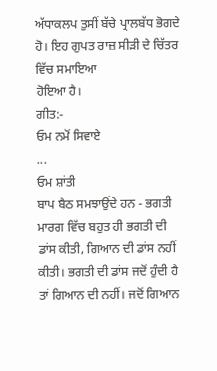ਅੱਧਾਕਲਪ ਤੁਸੀਂ ਬੱਚੇ ਪ੍ਰਾਲਬੱਧ ਭੋਗਦੇ ਹੋ। ਇਹ ਗੁਪਤ ਰਾਜ਼ ਸੀੜੀ ਦੇ ਚਿੱਤਰ ਵਿੱਚ ਸਮਾਇਆ
ਹੋਇਆ ਹੈ।
ਗੀਤ:-
ਓਮ ਨਮੋਂ ਸਿਵਾਏ
...
ਓਮ ਸ਼ਾਂਤੀ
ਬਾਪ ਬੈਠ ਸਮਝਾਉਂਦੇ ਹਨ - ਭਗਤੀ ਮਾਰਗ ਵਿੱਚ ਬਹੁਤ ਹੀ ਭਗਤੀ ਦੀ ਡਾਂਸ ਕੀਤੀ, ਗਿਆਨ ਦੀ ਡਾਂਸ ਨਹੀਂ
ਕੀਤੀ। ਭਗਤੀ ਦੀ ਡਾਂਸ ਜਦੋਂ ਹੁੰਦੀ ਹੈ ਤਾਂ ਗਿਆਨ ਦੀ ਨਹੀਂ। ਜਦੋਂ ਗਿਆਨ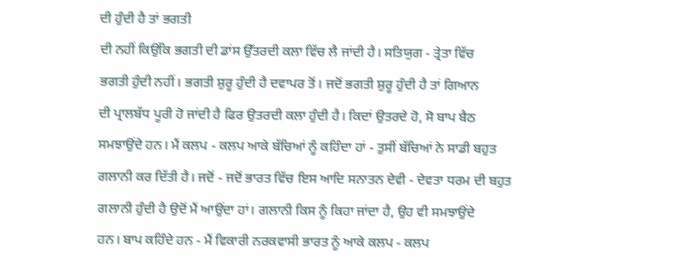ਦੀ ਹੁੰਦੀ ਹੈ ਤਾਂ ਭਗਤੀ
ਦੀ ਨਹੀਂ ਕਿਉਂਕਿ ਭਗਤੀ ਦੀ ਡਾਂਸ ਉੱਤਰਦੀ ਕਲਾ ਵਿੱਚ ਲੈ ਜਾਂਦੀ ਹੈ। ਸਤਿਯੁਗ - ਤ੍ਰੇਤਾ ਵਿੱਚ
ਭਗਤੀ ਹੁੰਦੀ ਨਹੀਂ। ਭਗਤੀ ਸ਼ੁਰੂ ਹੁੰਦੀ ਹੈ ਦਵਾਪਰ ਤੋਂ। ਜਦੋਂ ਭਗਤੀ ਸ਼ੁਰੂ ਹੁੰਦੀ ਹੈ ਤਾਂ ਗਿਆਨ
ਦੀ ਪ੍ਰਾਲਬੱਧ ਪੂਰੀ ਹੋ ਜਾਂਦੀ ਹੈ ਫਿਰ ਉਤਰਦੀ ਕਲਾ ਹੁੰਦੀ ਹੈ। ਕਿਦਾਂ ਉਤਰਦੇ ਹੋ, ਸੋ ਬਾਪ ਬੈਠ
ਸਮਝਾਉਂਦੇ ਹਨ। ਮੈਂ ਕਲਪ - ਕਲਪ ਆਕੇ ਬੱਚਿਆਂ ਨੂੰ ਕਹਿੰਦਾ ਹਾਂ - ਤੁਸੀਂ ਬੱਚਿਆਂ ਨੇ ਸਾਡੀ ਬਹੁਤ
ਗਲਾਨੀ ਕਰ ਦਿੱਤੀ ਹੈ। ਜਦੋਂ - ਜਦੋਂ ਭਾਰਤ ਵਿੱਚ ਇਸ ਆਦਿ ਸਨਾਤਨ ਦੇਵੀ - ਦੇਵਤਾ ਧਰਮ ਦੀ ਬਹੁਤ
ਗਲਾਨੀ ਹੁੰਦੀ ਹੈ ਉਦੋਂ ਮੈਂ ਆਉਂਦਾ ਹਾਂ। ਗਲਾਨੀ ਕਿਸ ਨੂੰ ਕਿਹਾ ਜਾਂਦਾ ਹੈ, ਉਹ ਵੀ ਸਮਝਾਉਂਦੇ
ਹਨ। ਬਾਪ ਕਹਿੰਦੇ ਹਨ - ਮੈਂ ਵਿਕਾਰੀ ਨਰਕਵਾਸੀ ਭਾਰਤ ਨੂੰ ਆਕੇ ਕਲਪ - ਕਲਪ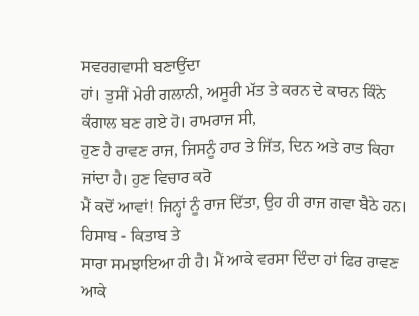ਸਵਰਗਵਾਸੀ ਬਣਾਉਂਦਾ
ਹਾਂ। ਤੁਸੀਂ ਮੇਰੀ ਗਲਾਨੀ, ਅਸੂਰੀ ਮੱਤ ਤੇ ਕਰਨ ਦੇ ਕਾਰਨ ਕਿੰਨੇ ਕੰਗਾਲ ਬਣ ਗਏ ਹੋ। ਰਾਮਰਾਜ ਸੀ,
ਹੁਣ ਹੈ ਰਾਵਣ ਰਾਜ, ਜਿਸਨੂੰ ਹਾਰ ਤੇ ਜਿੱਤ, ਦਿਨ ਅਤੇ ਰਾਤ ਕਿਹਾ ਜਾਂਦਾ ਹੈ। ਹੁਣ ਵਿਚਾਰ ਕਰੋ
ਮੈਂ ਕਦੋਂ ਆਵਾਂ! ਜਿਨ੍ਹਾਂ ਨੂੰ ਰਾਜ ਦਿੱਤਾ, ਉਹ ਹੀ ਰਾਜ ਗਵਾ ਬੈਠੇ ਹਨ। ਹਿਸਾਬ - ਕਿਤਾਬ ਤੇ
ਸਾਰਾ ਸਮਝਾਇਆ ਹੀ ਹੈ। ਮੈਂ ਆਕੇ ਵਰਸਾ ਦਿੰਦਾ ਹਾਂ ਫਿਰ ਰਾਵਣ ਆਕੇ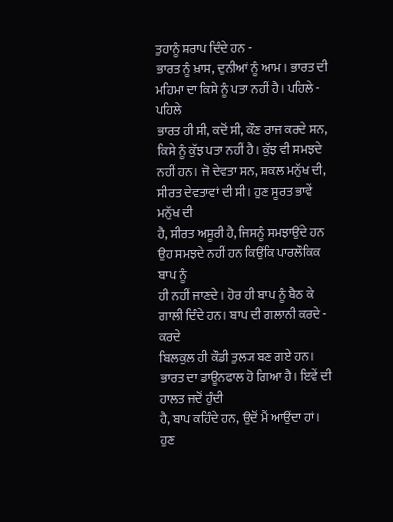ਤੁਹਾਨੂੰ ਸ਼ਰਾਪ ਦਿੰਦੇ ਹਨ -
ਭਾਰਤ ਨੂੰ ਖ਼ਾਸ, ਦੁਨੀਆਂ ਨੂੰ ਆਮ। ਭਾਰਤ ਦੀ ਮਹਿਮਾ ਦਾ ਕਿਸੇ ਨੂੰ ਪਤਾ ਨਹੀਂ ਹੈ। ਪਹਿਲੇ - ਪਹਿਲੇ
ਭਾਰਤ ਹੀ ਸੀ, ਕਦੋਂ ਸੀ, ਕੌਣ ਰਾਜ ਕਰਦੇ ਸਨ, ਕਿਸੇ ਨੂੰ ਕੁੱਝ ਪਤਾ ਨਹੀਂ ਹੈ। ਕੁੱਝ ਵੀ ਸਮਝਦੇ
ਨਹੀਂ ਹਨ। ਜੋ ਦੇਵਤਾ ਸਨ, ਸ਼ਕਲ ਮਨੁੱਖ ਦੀ, ਸੀਰਤ ਦੇਵਤਾਵਾਂ ਦੀ ਸੀ। ਹੁਣ ਸੂਰਤ ਭਾਵੇਂ ਮਨੁੱਖ ਦੀ
ਹੈ, ਸੀਰਤ ਅਸੂਰੀ ਹੈ, ਜਿਸਨੂੰ ਸਮਝਾਉਂਦੇ ਹਨ ਉਹ ਸਮਝਦੇ ਨਹੀਂ ਹਨ ਕਿਉਂਕਿ ਪਾਰਲੌਕਿਕ ਬਾਪ ਨੂੰ
ਹੀ ਨਹੀਂ ਜਾਣਦੇ। ਹੋਰ ਹੀ ਬਾਪ ਨੂੰ ਬੈਠ ਕੇ ਗਾਲੀ ਦਿੰਦੇ ਹਨ। ਬਾਪ ਦੀ ਗਲਾਨੀ ਕਰਦੇ - ਕਰਦੇ
ਬਿਲਕੁਲ ਹੀ ਕੌਡੀ ਤੁਲ੍ਯ ਬਣ ਗਏ ਹਨ। ਭਾਰਤ ਦਾ ਡਾਊਨਫਾਲ ਹੋ ਗਿਆ ਹੈ। ਇਵੇਂ ਦੀ ਹਾਲਤ ਜਦੋਂ ਹੁੰਦੀ
ਹੈ, ਬਾਪ ਕਹਿੰਦੇ ਹਨ, ਉਦੋਂ ਮੈਂ ਆਉਂਦਾ ਹਾਂ। ਹੁਣ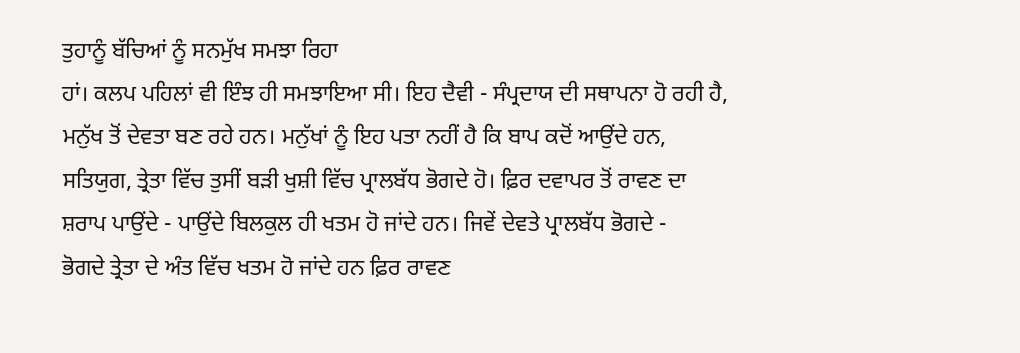ਤੁਹਾਨੂੰ ਬੱਚਿਆਂ ਨੂੰ ਸਨਮੁੱਖ ਸਮਝਾ ਰਿਹਾ
ਹਾਂ। ਕਲਪ ਪਹਿਲਾਂ ਵੀ ਇੰਝ ਹੀ ਸਮਝਾਇਆ ਸੀ। ਇਹ ਦੈਵੀ - ਸੰਪ੍ਰਦਾਯ ਦੀ ਸਥਾਪਨਾ ਹੋ ਰਹੀ ਹੈ,
ਮਨੁੱਖ ਤੋਂ ਦੇਵਤਾ ਬਣ ਰਹੇ ਹਨ। ਮਨੁੱਖਾਂ ਨੂੰ ਇਹ ਪਤਾ ਨਹੀਂ ਹੈ ਕਿ ਬਾਪ ਕਦੋਂ ਆਉਂਦੇ ਹਨ,
ਸਤਿਯੁਗ, ਤ੍ਰੇਤਾ ਵਿੱਚ ਤੁਸੀਂ ਬੜੀ ਖੁਸ਼ੀ ਵਿੱਚ ਪ੍ਰਾਲਬੱਧ ਭੋਗਦੇ ਹੋ। ਫ਼ਿਰ ਦਵਾਪਰ ਤੋਂ ਰਾਵਣ ਦਾ
ਸ਼ਰਾਪ ਪਾਉਂਦੇ - ਪਾਉਂਦੇ ਬਿਲਕੁਲ ਹੀ ਖਤਮ ਹੋ ਜਾਂਦੇ ਹਨ। ਜਿਵੇਂ ਦੇਵਤੇ ਪ੍ਰਾਲਬੱਧ ਭੋਗਦੇ -
ਭੋਗਦੇ ਤ੍ਰੇਤਾ ਦੇ ਅੰਤ ਵਿੱਚ ਖਤਮ ਹੋ ਜਾਂਦੇ ਹਨ ਫ਼ਿਰ ਰਾਵਣ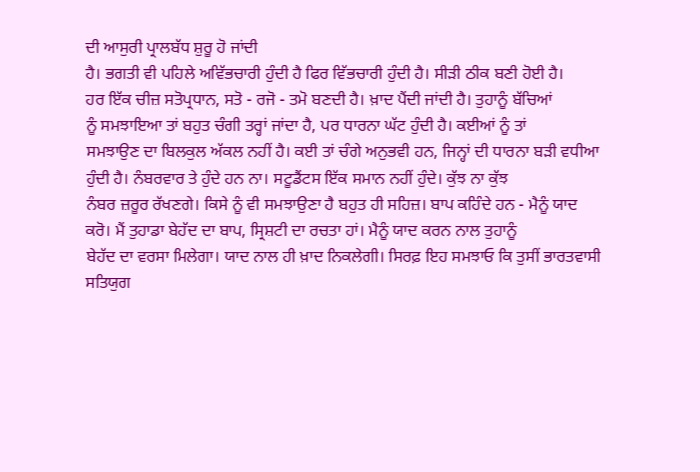ਦੀ ਆਸੁਰੀ ਪ੍ਰਾਲਬੱਧ ਸ਼ੁਰੂ ਹੋ ਜਾਂਦੀ
ਹੈ। ਭਗਤੀ ਵੀ ਪਹਿਲੇ ਅਵਿੱਭਚਾਰੀ ਹੁੰਦੀ ਹੈ ਫਿਰ ਵਿੱਭਚਾਰੀ ਹੁੰਦੀ ਹੈ। ਸੀੜੀ ਠੀਕ ਬਣੀ ਹੋਈ ਹੈ।
ਹਰ ਇੱਕ ਚੀਜ਼ ਸਤੋਪ੍ਰਧਾਨ, ਸਤੋ - ਰਜੋ - ਤਮੋ ਬਣਦੀ ਹੈ। ਖ਼ਾਦ ਪੈਂਦੀ ਜਾਂਦੀ ਹੈ। ਤੁਹਾਨੂੰ ਬੱਚਿਆਂ
ਨੂੰ ਸਮਝਾਇਆ ਤਾਂ ਬਹੁਤ ਚੰਗੀ ਤਰ੍ਹਾਂ ਜਾਂਦਾ ਹੈ, ਪਰ ਧਾਰਨਾ ਘੱਟ ਹੁੰਦੀ ਹੈ। ਕਈਆਂ ਨੂੰ ਤਾਂ
ਸਮਝਾਉਣ ਦਾ ਬਿਲਕੁਲ ਅੱਕਲ ਨਹੀਂ ਹੈ। ਕਈ ਤਾਂ ਚੰਗੇ ਅਨੁਭਵੀ ਹਨ, ਜਿਨ੍ਹਾਂ ਦੀ ਧਾਰਨਾ ਬੜੀ ਵਧੀਆ
ਹੁੰਦੀ ਹੈ। ਨੰਬਰਵਾਰ ਤੇ ਹੁੰਦੇ ਹਨ ਨਾ। ਸਟੂਡੈਂਟਸ ਇੱਕ ਸਮਾਨ ਨਹੀਂ ਹੁੰਦੇ। ਕੁੱਝ ਨਾ ਕੁੱਝ
ਨੰਬਰ ਜ਼ਰੂਰ ਰੱਖਣਗੇ। ਕਿਸੇ ਨੂੰ ਵੀ ਸਮਝਾਉਣਾ ਹੈ ਬਹੁਤ ਹੀ ਸਹਿਜ਼। ਬਾਪ ਕਹਿੰਦੇ ਹਨ - ਮੈਨੂੰ ਯਾਦ
ਕਰੋ। ਮੈਂ ਤੁਹਾਡਾ ਬੇਹੱਦ ਦਾ ਬਾਪ, ਸ੍ਰਿਸ਼ਟੀ ਦਾ ਰਚਤਾ ਹਾਂ। ਮੈਨੂੰ ਯਾਦ ਕਰਨ ਨਾਲ ਤੁਹਾਨੂੰ
ਬੇਹੱਦ ਦਾ ਵਰਸਾ ਮਿਲੇਗਾ। ਯਾਦ ਨਾਲ ਹੀ ਖ਼ਾਦ ਨਿਕਲੇਗੀ। ਸਿਰਫ਼ ਇਹ ਸਮਝਾਓ ਕਿ ਤੁਸੀਂ ਭਾਰਤਵਾਸੀ
ਸਤਿਯੁਗ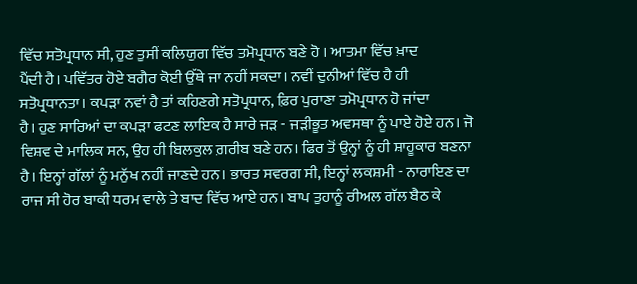ਵਿੱਚ ਸਤੋਪ੍ਰਧਾਨ ਸੀ, ਹੁਣ ਤੁਸੀਂ ਕਲਿਯੁਗ ਵਿੱਚ ਤਮੋਪ੍ਰਧਾਨ ਬਣੇ ਹੋ । ਆਤਮਾ ਵਿੱਚ ਖ਼ਾਦ
ਪੈਂਦੀ ਹੈ। ਪਵਿੱਤਰ ਹੋਏ ਬਗੈਰ ਕੋਈ ਉੱਥੇ ਜਾ ਨਹੀਂ ਸਕਦਾ। ਨਵੀਂ ਦੁਨੀਆਂ ਵਿੱਚ ਹੈ ਹੀ
ਸਤੋਪ੍ਰਧਾਨਤਾ। ਕਪੜਾ ਨਵਾਂ ਹੈ ਤਾਂ ਕਹਿਣਗੇ ਸਤੋਪ੍ਰਧਾਨ, ਫ਼ਿਰ ਪੁਰਾਣਾ ਤਮੋਪ੍ਰਧਾਨ ਹੋ ਜਾਂਦਾ
ਹੈ। ਹੁਣ ਸਾਰਿਆਂ ਦਾ ਕਪੜਾ ਫਟਣ ਲਾਇਕ ਹੈ ਸਾਰੇ ਜੜ - ਜੜੀਭੂਤ ਅਵਸਥਾ ਨੂੰ ਪਾਏ ਹੋਏ ਹਨ। ਜੋ
ਵਿਸ਼ਵ ਦੇ ਮਾਲਿਕ ਸਨ, ਉਹ ਹੀ ਬਿਲਕੁਲ ਗ਼ਰੀਬ ਬਣੇ ਹਨ। ਫਿਰ ਤੋਂ ਉਨ੍ਹਾਂ ਨੂੰ ਹੀ ਸ਼ਾਹੂਕਾਰ ਬਣਨਾ
ਹੈ। ਇਨ੍ਹਾਂ ਗੱਲਾਂ ਨੂੰ ਮਨੁੱਖ ਨਹੀਂ ਜਾਣਦੇ ਹਨ। ਭਾਰਤ ਸਵਰਗ ਸੀ, ਇਨ੍ਹਾਂ ਲਕਸ਼ਮੀ - ਨਾਰਾਇਣ ਦਾ
ਰਾਜ ਸੀ ਹੋਰ ਬਾਕੀ ਧਰਮ ਵਾਲੇ ਤੇ ਬਾਦ ਵਿੱਚ ਆਏ ਹਨ। ਬਾਪ ਤੁਹਾਨੂੰ ਰੀਅਲ ਗੱਲ ਬੈਠ ਕੇ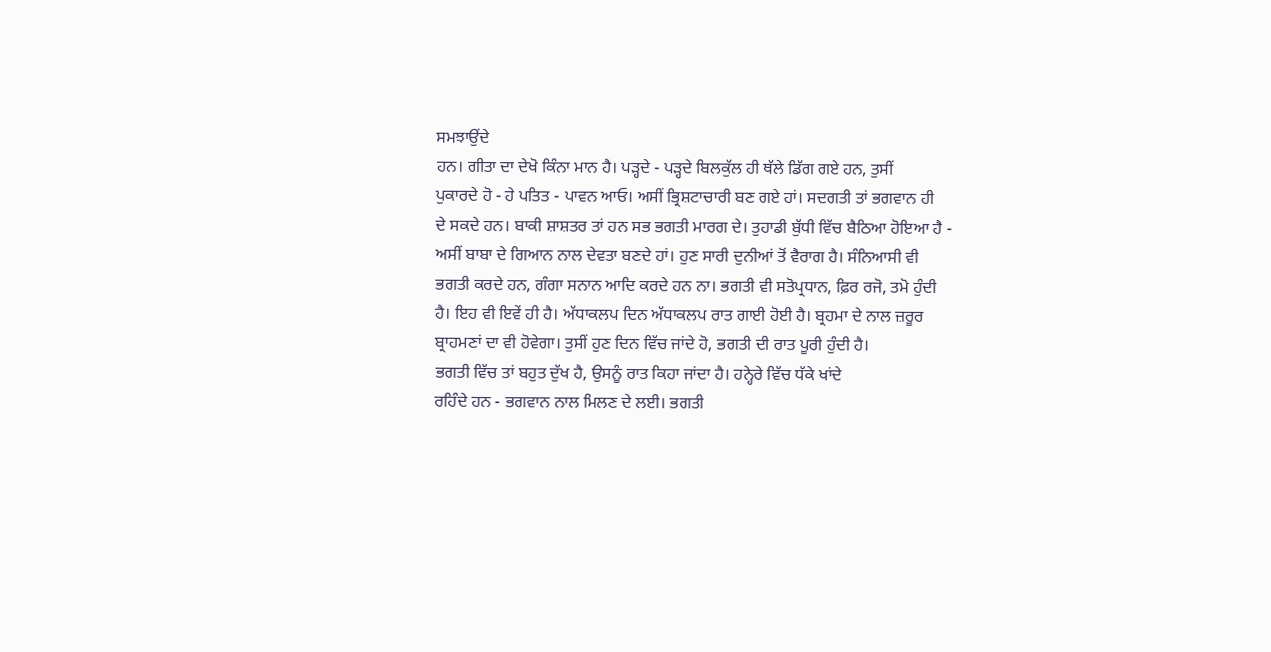ਸਮਝਾਉਂਦੇ
ਹਨ। ਗੀਤਾ ਦਾ ਦੇਖੋ ਕਿੰਨਾ ਮਾਨ ਹੈ। ਪੜ੍ਹਦੇ - ਪੜ੍ਹਦੇ ਬਿਲਕੁੱਲ ਹੀ ਥੱਲੇ ਡਿੱਗ ਗਏ ਹਨ, ਤੁਸੀਂ
ਪੁਕਾਰਦੇ ਹੋ - ਹੇ ਪਤਿਤ - ਪਾਵਨ ਆਓ। ਅਸੀਂ ਭ੍ਰਿਸ਼ਟਾਚਾਰੀ ਬਣ ਗਏ ਹਾਂ। ਸਦਗਤੀ ਤਾਂ ਭਗਵਾਨ ਹੀ
ਦੇ ਸਕਦੇ ਹਨ। ਬਾਕੀ ਸ਼ਾਸ਼ਤਰ ਤਾਂ ਹਨ ਸਭ ਭਗਤੀ ਮਾਰਗ ਦੇ। ਤੁਹਾਡੀ ਬੁੱਧੀ ਵਿੱਚ ਬੈਠਿਆ ਹੋਇਆ ਹੈ -
ਅਸੀਂ ਬਾਬਾ ਦੇ ਗਿਆਨ ਨਾਲ ਦੇਵਤਾ ਬਣਦੇ ਹਾਂ। ਹੁਣ ਸਾਰੀ ਦੁਨੀਆਂ ਤੋਂ ਵੈਰਾਗ ਹੈ। ਸੰਨਿਆਸੀ ਵੀ
ਭਗਤੀ ਕਰਦੇ ਹਨ, ਗੰਗਾ ਸਨਾਨ ਆਦਿ ਕਰਦੇ ਹਨ ਨਾ। ਭਗਤੀ ਵੀ ਸਤੋਪ੍ਰਧਾਨ, ਫ਼ਿਰ ਰਜੋ, ਤਮੋ ਹੁੰਦੀ
ਹੈ। ਇਹ ਵੀ ਇਵੇਂ ਹੀ ਹੈ। ਅੱਧਾਕਲਪ ਦਿਨ ਅੱਧਾਕਲਪ ਰਾਤ ਗਾਈ ਹੋਈ ਹੈ। ਬ੍ਰਹਮਾ ਦੇ ਨਾਲ ਜ਼ਰੂਰ
ਬ੍ਰਾਹਮਣਾਂ ਦਾ ਵੀ ਹੋਵੇਗਾ। ਤੁਸੀਂ ਹੁਣ ਦਿਨ ਵਿੱਚ ਜਾਂਦੇ ਹੋ, ਭਗਤੀ ਦੀ ਰਾਤ ਪੂਰੀ ਹੁੰਦੀ ਹੈ।
ਭਗਤੀ ਵਿੱਚ ਤਾਂ ਬਹੁਤ ਦੁੱਖ ਹੈ, ਉਸਨੂੰ ਰਾਤ ਕਿਹਾ ਜਾਂਦਾ ਹੈ। ਹਨ੍ਹੇਰੇ ਵਿੱਚ ਧੱਕੇ ਖਾਂਦੇ
ਰਹਿੰਦੇ ਹਨ - ਭਗਵਾਨ ਨਾਲ ਮਿਲਣ ਦੇ ਲਈ। ਭਗਤੀ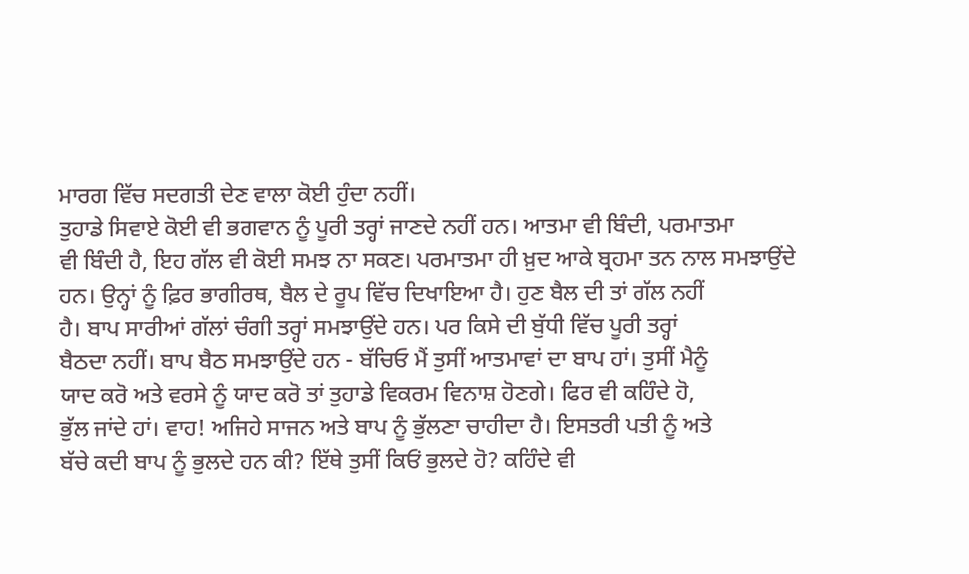ਮਾਰਗ ਵਿੱਚ ਸਦਗਤੀ ਦੇਣ ਵਾਲਾ ਕੋਈ ਹੁੰਦਾ ਨਹੀਂ।
ਤੁਹਾਡੇ ਸਿਵਾਏ ਕੋਈ ਵੀ ਭਗਵਾਨ ਨੂੰ ਪੂਰੀ ਤਰ੍ਹਾਂ ਜਾਣਦੇ ਨਹੀਂ ਹਨ। ਆਤਮਾ ਵੀ ਬਿੰਦੀ, ਪਰਮਾਤਮਾ
ਵੀ ਬਿੰਦੀ ਹੈ, ਇਹ ਗੱਲ ਵੀ ਕੋਈ ਸਮਝ ਨਾ ਸਕਣ। ਪਰਮਾਤਮਾ ਹੀ ਖ਼ੁਦ ਆਕੇ ਬ੍ਰਹਮਾ ਤਨ ਨਾਲ ਸਮਝਾਉਂਦੇ
ਹਨ। ਉਨ੍ਹਾਂ ਨੂੰ ਫ਼ਿਰ ਭਾਗੀਰਥ, ਬੈਲ ਦੇ ਰੂਪ ਵਿੱਚ ਦਿਖਾਇਆ ਹੈ। ਹੁਣ ਬੈਲ ਦੀ ਤਾਂ ਗੱਲ ਨਹੀਂ
ਹੈ। ਬਾਪ ਸਾਰੀਆਂ ਗੱਲਾਂ ਚੰਗੀ ਤਰ੍ਹਾਂ ਸਮਝਾਉਂਦੇ ਹਨ। ਪਰ ਕਿਸੇ ਦੀ ਬੁੱਧੀ ਵਿੱਚ ਪੂਰੀ ਤਰ੍ਹਾਂ
ਬੈਠਦਾ ਨਹੀਂ। ਬਾਪ ਬੈਠ ਸਮਝਾਉਂਦੇ ਹਨ - ਬੱਚਿਓ ਮੈਂ ਤੁਸੀਂ ਆਤਮਾਵਾਂ ਦਾ ਬਾਪ ਹਾਂ। ਤੁਸੀਂ ਮੈਨੂੰ
ਯਾਦ ਕਰੋ ਅਤੇ ਵਰਸੇ ਨੂੰ ਯਾਦ ਕਰੋ ਤਾਂ ਤੁਹਾਡੇ ਵਿਕਰਮ ਵਿਨਾਸ਼ ਹੋਣਗੇ। ਫਿਰ ਵੀ ਕਹਿੰਦੇ ਹੋ,
ਭੁੱਲ ਜਾਂਦੇ ਹਾਂ। ਵਾਹ! ਅਜਿਹੇ ਸਾਜਨ ਅਤੇ ਬਾਪ ਨੂੰ ਭੁੱਲਣਾ ਚਾਹੀਦਾ ਹੈ। ਇਸਤਰੀ ਪਤੀ ਨੂੰ ਅਤੇ
ਬੱਚੇ ਕਦੀ ਬਾਪ ਨੂੰ ਭੁਲਦੇ ਹਨ ਕੀ? ਇੱਥੇ ਤੁਸੀਂ ਕਿਓਂ ਭੁਲਦੇ ਹੋ? ਕਹਿੰਦੇ ਵੀ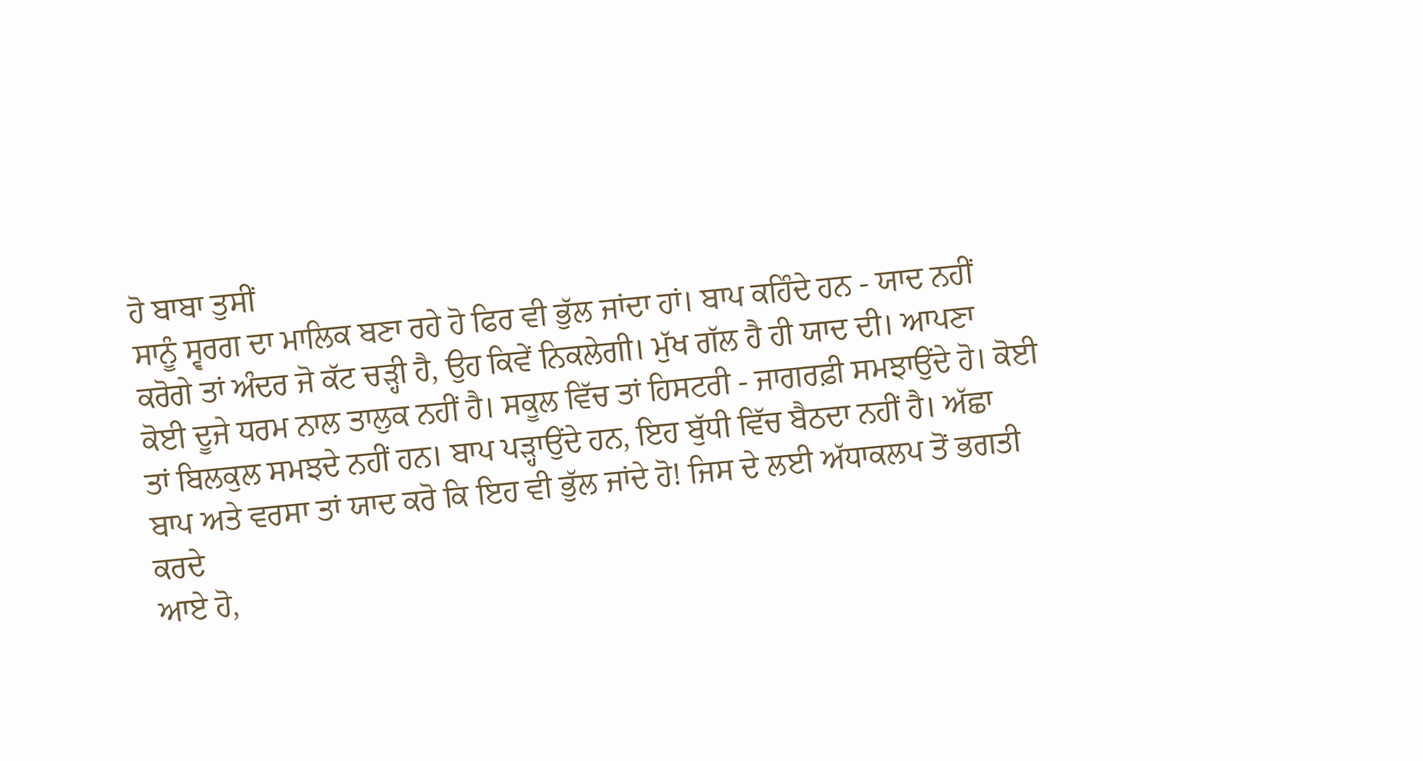ਹੋ ਬਾਬਾ ਤੁਸੀਂ
ਸਾਨੂੰ ਸ੍ਵਰਗ ਦਾ ਮਾਲਿਕ ਬਣਾ ਰਹੇ ਹੋ ਫਿਰ ਵੀ ਭੁੱਲ ਜਾਂਦਾ ਹਾਂ। ਬਾਪ ਕਹਿੰਦੇ ਹਨ - ਯਾਦ ਨਹੀਂ
ਕਰੋਗੇ ਤਾਂ ਅੰਦਰ ਜੋ ਕੱਟ ਚੜ੍ਹੀ ਹੈ, ਉਹ ਕਿਵੇਂ ਨਿਕਲੇਗੀ। ਮੁੱਖ ਗੱਲ ਹੈ ਹੀ ਯਾਦ ਦੀ। ਆਪਣਾ
ਕੋਈ ਦੂਜੇ ਧਰਮ ਨਾਲ ਤਾਲੁਕ ਨਹੀਂ ਹੈ। ਸਕੂਲ ਵਿੱਚ ਤਾਂ ਹਿਸਟਰੀ - ਜਾਗਰਫ਼ੀ ਸਮਝਾਉਂਦੇ ਹੋ। ਕੋਈ
ਤਾਂ ਬਿਲਕੁਲ ਸਮਝਦੇ ਨਹੀਂ ਹਨ। ਬਾਪ ਪੜ੍ਹਾਉਂਦੇ ਹਨ, ਇਹ ਬੁੱਧੀ ਵਿੱਚ ਬੈਠਦਾ ਨਹੀਂ ਹੈ। ਅੱਛਾ
ਬਾਪ ਅਤੇ ਵਰਸਾ ਤਾਂ ਯਾਦ ਕਰੋ ਕਿ ਇਹ ਵੀ ਭੁੱਲ ਜਾਂਦੇ ਹੋ! ਜਿਸ ਦੇ ਲਈ ਅੱਧਾਕਲਪ ਤੋਂ ਭਗਤੀ ਕਰਦੇ
ਆਏ ਹੋ,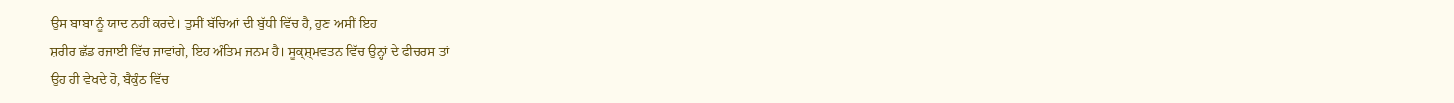ਉਸ ਬਾਬਾ ਨੂੰ ਯਾਦ ਨਹੀਂ ਕਰਦੇ। ਤੁਸੀਂ ਬੱਚਿਆਂ ਦੀ ਬੁੱਧੀ ਵਿੱਚ ਹੈ, ਹੁਣ ਅਸੀਂ ਇਹ
ਸ਼ਰੀਰ ਛੱਡ ਰਜਾਈ ਵਿੱਚ ਜਾਵਾਂਗੇ, ਇਹ ਅੰਤਿਮ ਜਨਮ ਹੈ। ਸੂਕ੍ਸ਼੍ਮਵਤਨ ਵਿੱਚ ਉਨ੍ਹਾਂ ਦੇ ਫੀਚਰਸ ਤਾਂ
ਉਹ ਹੀ ਵੇਖਦੇ ਹੋ, ਬੈਕੁੰਠ ਵਿੱਚ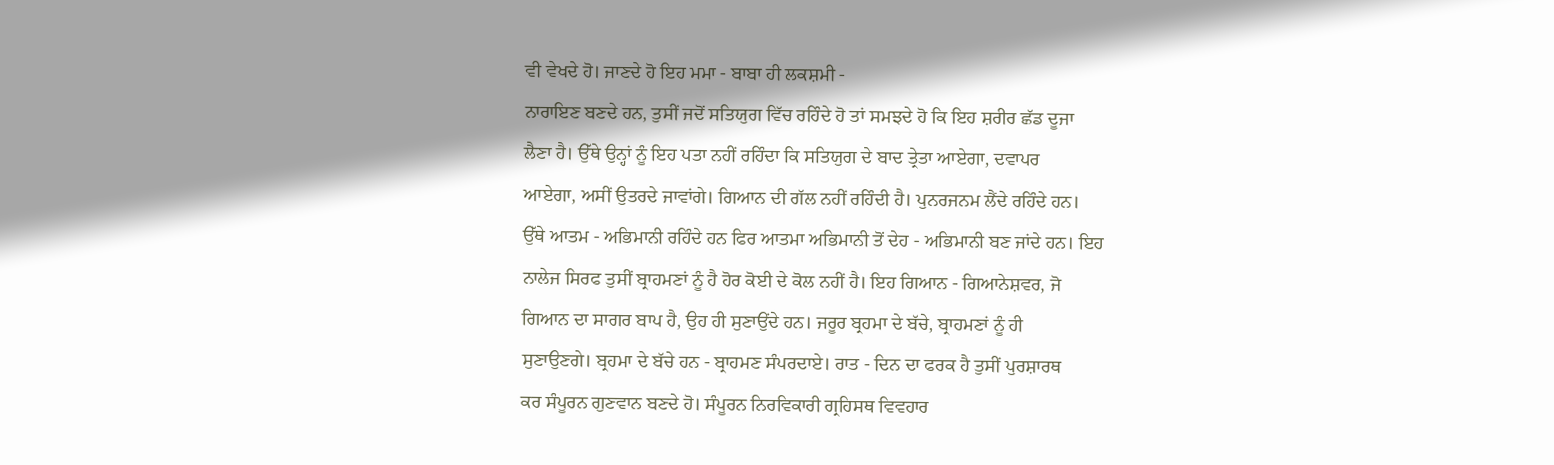ਵੀ ਵੇਖਦੇ ਹੋ। ਜਾਣਦੇ ਹੋ ਇਹ ਮਮਾ - ਬਾਬਾ ਹੀ ਲਕਸ਼ਮੀ -
ਨਾਰਾਇਣ ਬਣਦੇ ਹਨ, ਤੁਸੀਂ ਜਦੋਂ ਸਤਿਯੁਗ ਵਿੱਚ ਰਹਿੰਦੇ ਹੋ ਤਾਂ ਸਮਝਦੇ ਹੋ ਕਿ ਇਹ ਸ਼ਰੀਰ ਛੱਡ ਦੂਜਾ
ਲੈਣਾ ਹੈ। ਉੱਥੇ ਉਨ੍ਹਾਂ ਨੂੰ ਇਹ ਪਤਾ ਨਹੀਂ ਰਹਿੰਦਾ ਕਿ ਸਤਿਯੁਗ ਦੇ ਬਾਦ ਤ੍ਰੇਤਾ ਆਏਗਾ, ਦਵਾਪਰ
ਆਏਗਾ, ਅਸੀਂ ਉਤਰਦੇ ਜਾਵਾਂਗੇ। ਗਿਆਨ ਦੀ ਗੱਲ ਨਹੀਂ ਰਹਿੰਦੀ ਹੈ। ਪੁਨਰਜਨਮ ਲੈਂਦੇ ਰਹਿੰਦੇ ਹਨ।
ਉੱਥੇ ਆਤਮ - ਅਭਿਮਾਨੀ ਰਹਿੰਦੇ ਹਨ ਫਿਰ ਆਤਮਾ ਅਭਿਮਾਨੀ ਤੋਂ ਦੇਹ - ਅਭਿਮਾਨੀ ਬਣ ਜਾਂਦੇ ਹਨ। ਇਹ
ਨਾਲੇਜ ਸਿਰਫ ਤੁਸੀਂ ਬ੍ਰਾਹਮਣਾਂ ਨੂੰ ਹੈ ਹੋਰ ਕੋਈ ਦੇ ਕੋਲ ਨਹੀਂ ਹੈ। ਇਹ ਗਿਆਨ - ਗਿਆਨੇਸ਼ਵਰ, ਜੋ
ਗਿਆਨ ਦਾ ਸਾਗਰ ਬਾਪ ਹੈ, ਉਹ ਹੀ ਸੁਣਾਉਂਦੇ ਹਨ। ਜਰੂਰ ਬ੍ਰਹਮਾ ਦੇ ਬੱਚੇ, ਬ੍ਰਾਹਮਣਾਂ ਨੂੰ ਹੀ
ਸੁਣਾਉਣਗੇ। ਬ੍ਰਹਮਾ ਦੇ ਬੱਚੇ ਹਨ - ਬ੍ਰਾਹਮਣ ਸੰਪਰਦਾਏ। ਰਾਤ - ਦਿਨ ਦਾ ਫਰਕ ਹੈ ਤੁਸੀਂ ਪੁਰਸ਼ਾਰਥ
ਕਰ ਸੰਪੂਰਨ ਗੁਣਵਾਨ ਬਣਦੇ ਹੋ। ਸੰਪੂਰਨ ਨਿਰਵਿਕਾਰੀ ਗ੍ਰਹਿਸਥ ਵਿਵਹਾਰ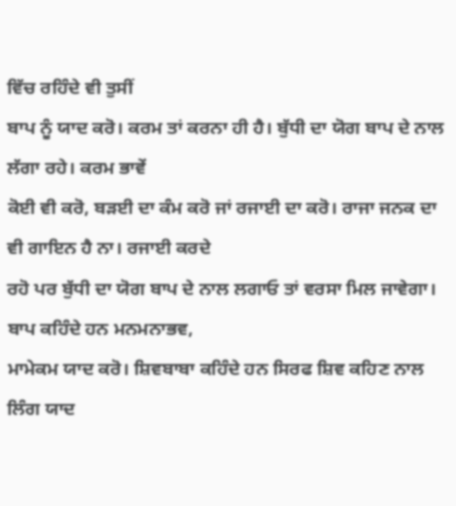ਵਿੱਚ ਰਹਿੰਦੇ ਵੀ ਤੁਸੀਂ
ਬਾਪ ਨੂੰ ਯਾਦ ਕਰੋ। ਕਰਮ ਤਾਂ ਕਰਨਾ ਹੀ ਹੈ। ਬੁੱਧੀ ਦਾ ਯੋਗ ਬਾਪ ਦੇ ਨਾਲ ਲੱਗਾ ਰਹੇ। ਕਰਮ ਭਾਵੇਂ
ਕੋਈ ਵੀ ਕਰੋ, ਬੜਈ ਦਾ ਕੰਮ ਕਰੋ ਜਾਂ ਰਜਾਈ ਦਾ ਕਰੋ। ਰਾਜਾ ਜਨਕ ਦਾ ਵੀ ਗਾਇਨ ਹੈ ਨਾ। ਰਜਾਈ ਕਰਦੇ
ਰਹੋ ਪਰ ਬੁੱਧੀ ਦਾ ਯੋਗ ਬਾਪ ਦੇ ਨਾਲ ਲਗਾਓ ਤਾਂ ਵਰਸਾ ਮਿਲ ਜਾਵੇਗਾ। ਬਾਪ ਕਹਿੰਦੇ ਹਨ ਮਨਮਨਾਭਵ,
ਮਾਮੇਕਮ ਯਾਦ ਕਰੋ। ਸ਼ਿਵਬਾਬਾ ਕਹਿੰਦੇ ਹਨ ਸਿਰਫ ਸ਼ਿਵ ਕਹਿਣ ਨਾਲ ਲਿੰਗ ਯਾਦ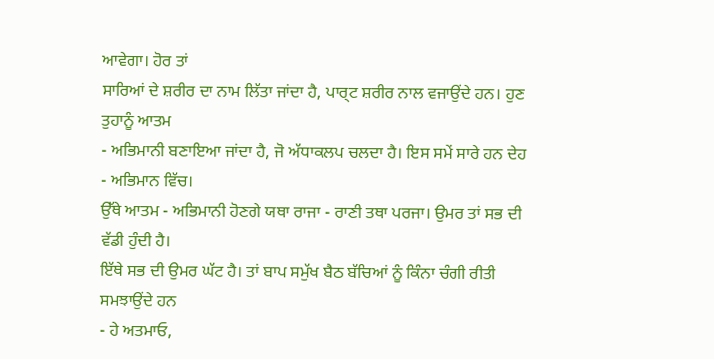ਆਵੇਗਾ। ਹੋਰ ਤਾਂ
ਸਾਰਿਆਂ ਦੇ ਸ਼ਰੀਰ ਦਾ ਨਾਮ ਲਿੱਤਾ ਜਾਂਦਾ ਹੈ, ਪਾਰ੍ਟ ਸ਼ਰੀਰ ਨਾਲ ਵਜਾਉਂਦੇ ਹਨ। ਹੁਣ ਤੁਹਾਨੂੰ ਆਤਮ
- ਅਭਿਮਾਨੀ ਬਣਾਇਆ ਜਾਂਦਾ ਹੈ, ਜੋ ਅੱਧਾਕਲਪ ਚਲਦਾ ਹੈ। ਇਸ ਸਮੇਂ ਸਾਰੇ ਹਨ ਦੇਹ - ਅਭਿਮਾਨ ਵਿੱਚ।
ਉੱਥੇ ਆਤਮ - ਅਭਿਮਾਨੀ ਹੋਣਗੇ ਯਥਾ ਰਾਜਾ - ਰਾਣੀ ਤਥਾ ਪਰਜਾ। ਉਮਰ ਤਾਂ ਸਭ ਦੀ ਵੱਡੀ ਹੁੰਦੀ ਹੈ।
ਇੱਥੇ ਸਭ ਦੀ ਉਮਰ ਘੱਟ ਹੈ। ਤਾਂ ਬਾਪ ਸਮੁੱਖ ਬੈਠ ਬੱਚਿਆਂ ਨੂੰ ਕਿੰਨਾ ਚੰਗੀ ਰੀਤੀ ਸਮਝਾਉਂਦੇ ਹਨ
- ਹੇ ਅਤਮਾਓ,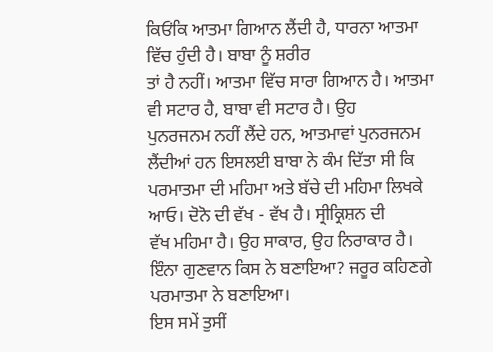ਕਿਓਂਕਿ ਆਤਮਾ ਗਿਆਨ ਲੈਂਦੀ ਹੈ, ਧਾਰਨਾ ਆਤਮਾ ਵਿੱਚ ਹੁੰਦੀ ਹੈ। ਬਾਬਾ ਨੂੰ ਸ਼ਰੀਰ
ਤਾਂ ਹੈ ਨਹੀਂ। ਆਤਮਾ ਵਿੱਚ ਸਾਰਾ ਗਿਆਨ ਹੈ। ਆਤਮਾ ਵੀ ਸਟਾਰ ਹੈ, ਬਾਬਾ ਵੀ ਸਟਾਰ ਹੈ। ਉਹ
ਪੁਨਰਜਨਮ ਨਹੀਂ ਲੈਂਦੇ ਹਨ, ਆਤਮਾਵਾਂ ਪੁਨਰਜਨਮ ਲੈਂਦੀਆਂ ਹਨ ਇਸਲਈ ਬਾਬਾ ਨੇ ਕੰਮ ਦਿੱਤਾ ਸੀ ਕਿ
ਪਰਮਾਤਮਾ ਦੀ ਮਹਿਮਾ ਅਤੇ ਬੱਚੇ ਦੀ ਮਹਿਮਾ ਲਿਖਕੇ ਆਓ। ਦੋਨੋ ਦੀ ਵੱਖ - ਵੱਖ ਹੈ। ਸ੍ਰੀਕ੍ਰਿਸ਼ਨ ਦੀ
ਵੱਖ ਮਹਿਮਾ ਹੈ। ਉਹ ਸਾਕਾਰ, ਉਹ ਨਿਰਾਕਾਰ ਹੈ। ਇੰਨਾ ਗੁਣਵਾਨ ਕਿਸ ਨੇ ਬਣਾਇਆ? ਜਰੂਰ ਕਹਿਣਗੇ
ਪਰਮਾਤਮਾ ਨੇ ਬਣਾਇਆ।
ਇਸ ਸਮੇਂ ਤੁਸੀਂ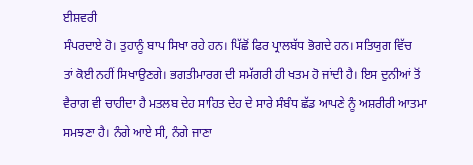ਈਸ਼ਵਰੀ
ਸੰਪਰਦਾਏ ਹੋ। ਤੁਹਾਨੂੰ ਬਾਪ ਸਿਖਾ ਰਹੇ ਹਨ। ਪਿੱਛੋਂ ਫਿਰ ਪ੍ਰਾਲਬੱਧ ਭੋਗਦੇ ਹਨ। ਸਤਿਯੁਗ ਵਿੱਚ
ਤਾਂ ਕੋਈ ਨਹੀਂ ਸਿਖਾਉਣਗੇ। ਭਗਤੀਮਾਰਗ ਦੀ ਸਮੱਗਰੀ ਹੀ ਖਤਮ ਹੋ ਜਾਂਦੀ ਹੈ। ਇਸ ਦੁਨੀਆਂ ਤੋਂ
ਵੈਰਾਗ ਵੀ ਚਾਹੀਦਾ ਹੈ ਮਤਲਬ ਦੇਹ ਸਾਹਿਤ ਦੇਹ ਦੇ ਸਾਰੇ ਸੰਬੰਧ ਛੱਡ ਆਪਣੇ ਨੂੰ ਅਸ਼ਰੀਰੀ ਆਤਮਾ
ਸਮਝਣਾ ਹੈ। ਨੰਗੇ ਆਏ ਸੀ, ਨੰਗੇ ਜਾਣਾ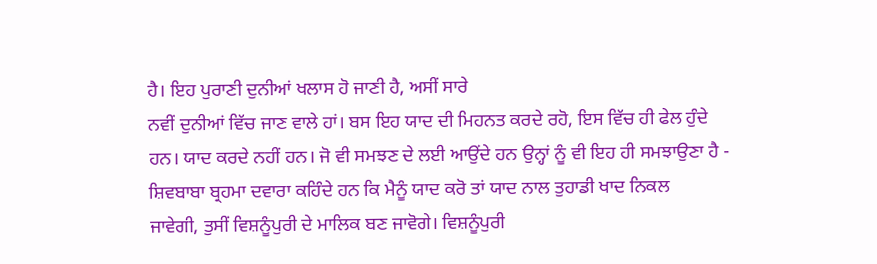ਹੈ। ਇਹ ਪੁਰਾਣੀ ਦੁਨੀਆਂ ਖਲਾਸ ਹੋ ਜਾਣੀ ਹੈ, ਅਸੀਂ ਸਾਰੇ
ਨਵੀਂ ਦੁਨੀਆਂ ਵਿੱਚ ਜਾਣ ਵਾਲੇ ਹਾਂ। ਬਸ ਇਹ ਯਾਦ ਦੀ ਮਿਹਨਤ ਕਰਦੇ ਰਹੋ, ਇਸ ਵਿੱਚ ਹੀ ਫੇਲ ਹੁੰਦੇ
ਹਨ। ਯਾਦ ਕਰਦੇ ਨਹੀਂ ਹਨ। ਜੋ ਵੀ ਸਮਝਣ ਦੇ ਲਈ ਆਉਂਦੇ ਹਨ ਉਨ੍ਹਾਂ ਨੂੰ ਵੀ ਇਹ ਹੀ ਸਮਝਾਉਣਾ ਹੈ -
ਸ਼ਿਵਬਾਬਾ ਬ੍ਰਹਮਾ ਦਵਾਰਾ ਕਹਿੰਦੇ ਹਨ ਕਿ ਮੈਨੂੰ ਯਾਦ ਕਰੋ ਤਾਂ ਯਾਦ ਨਾਲ ਤੁਹਾਡੀ ਖਾਦ ਨਿਕਲ
ਜਾਵੇਗੀ, ਤੁਸੀਂ ਵਿਸ਼ਨੂੰਪੁਰੀ ਦੇ ਮਾਲਿਕ ਬਣ ਜਾਵੋਗੇ। ਵਿਸ਼ਨੂੰਪੁਰੀ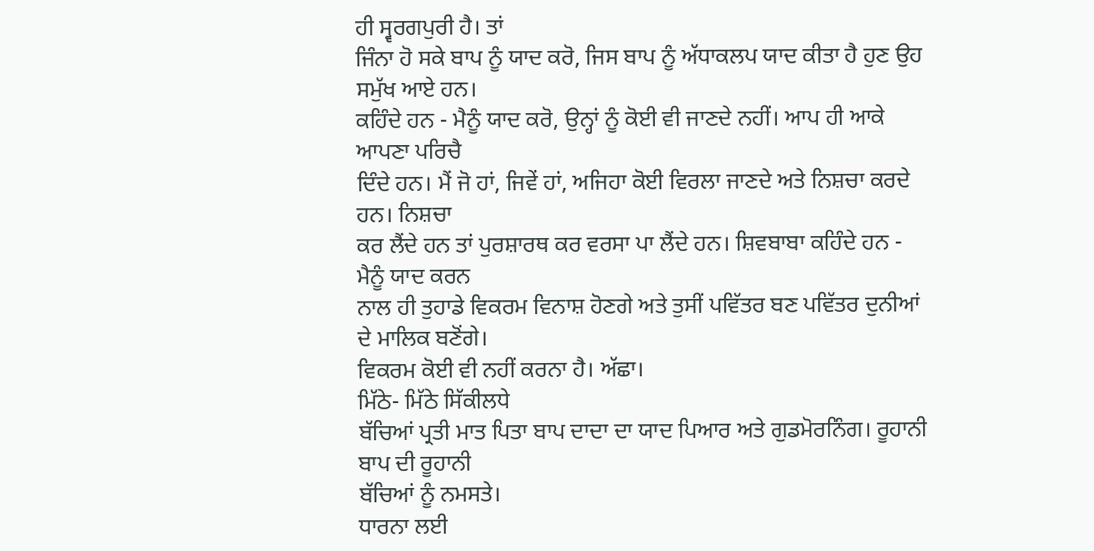ਹੀ ਸ੍ਵਰਗਪੁਰੀ ਹੈ। ਤਾਂ
ਜਿੰਨਾ ਹੋ ਸਕੇ ਬਾਪ ਨੂੰ ਯਾਦ ਕਰੋ, ਜਿਸ ਬਾਪ ਨੂੰ ਅੱਧਾਕਲਪ ਯਾਦ ਕੀਤਾ ਹੈ ਹੁਣ ਉਹ ਸਮੁੱਖ ਆਏ ਹਨ।
ਕਹਿੰਦੇ ਹਨ - ਮੈਨੂੰ ਯਾਦ ਕਰੋ, ਉਨ੍ਹਾਂ ਨੂੰ ਕੋਈ ਵੀ ਜਾਣਦੇ ਨਹੀਂ। ਆਪ ਹੀ ਆਕੇ ਆਪਣਾ ਪਰਿਚੈ
ਦਿੰਦੇ ਹਨ। ਮੈਂ ਜੋ ਹਾਂ, ਜਿਵੇਂ ਹਾਂ, ਅਜਿਹਾ ਕੋਈ ਵਿਰਲਾ ਜਾਣਦੇ ਅਤੇ ਨਿਸ਼ਚਾ ਕਰਦੇ ਹਨ। ਨਿਸ਼ਚਾ
ਕਰ ਲੈਂਦੇ ਹਨ ਤਾਂ ਪੁਰਸ਼ਾਰਥ ਕਰ ਵਰਸਾ ਪਾ ਲੈਂਦੇ ਹਨ। ਸ਼ਿਵਬਾਬਾ ਕਹਿੰਦੇ ਹਨ - ਮੈਨੂੰ ਯਾਦ ਕਰਨ
ਨਾਲ ਹੀ ਤੁਹਾਡੇ ਵਿਕਰਮ ਵਿਨਾਸ਼ ਹੋਣਗੇ ਅਤੇ ਤੁਸੀਂ ਪਵਿੱਤਰ ਬਣ ਪਵਿੱਤਰ ਦੁਨੀਆਂ ਦੇ ਮਾਲਿਕ ਬਣੋਂਗੇ।
ਵਿਕਰਮ ਕੋਈ ਵੀ ਨਹੀਂ ਕਰਨਾ ਹੈ। ਅੱਛਾ।
ਮਿੱਠੇ- ਮਿੱਠੇ ਸਿੱਕੀਲਧੇ
ਬੱਚਿਆਂ ਪ੍ਰਤੀ ਮਾਤ ਪਿਤਾ ਬਾਪ ਦਾਦਾ ਦਾ ਯਾਦ ਪਿਆਰ ਅਤੇ ਗੁਡਮੋਰਨਿੰਗ। ਰੂਹਾਨੀ ਬਾਪ ਦੀ ਰੂਹਾਨੀ
ਬੱਚਿਆਂ ਨੂੰ ਨਮਸਤੇ।
ਧਾਰਨਾ ਲਈ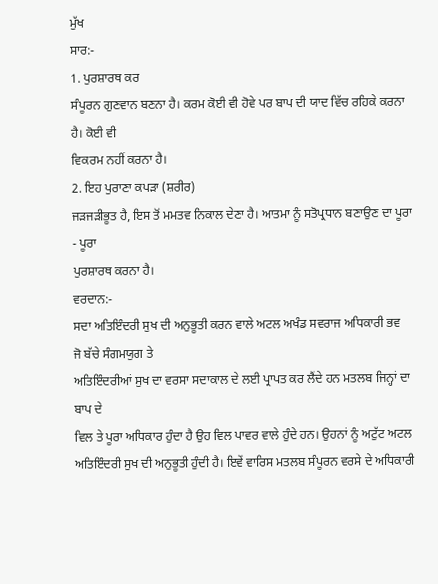ਮੁੱਖ
ਸਾਰ:-
1. ਪੁਰਸ਼ਾਰਥ ਕਰ
ਸੰਪੂਰਨ ਗੁਣਵਾਨ ਬਣਨਾ ਹੈ। ਕਰਮ ਕੋਈ ਵੀ ਹੋਵੇ ਪਰ ਬਾਪ ਦੀ ਯਾਦ ਵਿੱਚ ਰਹਿਕੇ ਕਰਨਾ ਹੈ। ਕੋਈ ਵੀ
ਵਿਕਰਮ ਨਹੀਂ ਕਰਨਾ ਹੈ।
2. ਇਹ ਪੁਰਾਣਾ ਕਪੜਾ (ਸ਼ਰੀਰ)
ਜੜਜੜੀਭੂਤ ਹੈ, ਇਸ ਤੋਂ ਮਮਤਵ ਨਿਕਾਲ ਦੇਣਾ ਹੈ। ਆਤਮਾ ਨੂੰ ਸਤੋਪ੍ਰਧਾਨ ਬਣਾਉਣ ਦਾ ਪੂਰਾ - ਪੂਰਾ
ਪੁਰਸ਼ਾਰਥ ਕਰਨਾ ਹੈ।
ਵਰਦਾਨ:-
ਸਦਾ ਅਤਿਇੰਦਰੀ ਸੁਖ ਦੀ ਅਨੁਭੂਤੀ ਕਰਨ ਵਾਲੇ ਅਟਲ ਅਖੰਡ ਸਵਰਾਜ ਅਧਿਕਾਰੀ ਭਵ
ਜੋ ਬੱਚੇ ਸੰਗਮਯੁਗ ਤੇ
ਅਤਿਇੰਦਰੀਆਂ ਸੁਖ ਦਾ ਵਰਸਾ ਸਦਾਕਾਲ ਦੇ ਲਈ ਪ੍ਰਾਪਤ ਕਰ ਲੈਂਦੇ ਹਨ ਮਤਲਬ ਜਿਨ੍ਹਾਂ ਦਾ ਬਾਪ ਦੇ
ਵਿਲ ਤੇ ਪੂਰਾ ਅਧਿਕਾਰ ਹੁੰਦਾ ਹੈ ਉਹ ਵਿਲ ਪਾਵਰ ਵਾਲੇ ਹੁੰਦੇ ਹਨ। ਉਹਨਾਂ ਨੂੰ ਅਟੁੱਟ ਅਟਲ
ਅਤਿਇੰਦਰੀ ਸੁਖ ਦੀ ਅਨੁਭੂਤੀ ਹੁੰਦੀ ਹੈ। ਇਵੇਂ ਵਾਰਿਸ ਮਤਲਬ ਸੰਪੂਰਨ ਵਰਸੇ ਦੇ ਅਧਿਕਾਰੀ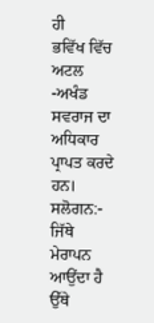ਹੀ
ਭਵਿੱਖ ਵਿੱਚ ਅਟਲ -ਅਖੰਡ ਸਵਰਾਜ ਦਾ ਅਧਿਕਾਰ ਪ੍ਰਾਪਤ ਕਰਦੇ ਹਨ।
ਸਲੋਗਨ:-
ਜਿੱਥੇ ਮੇਰਾਪਨ
ਆਉਂਦਾ ਹੈ ਉੱਥੇ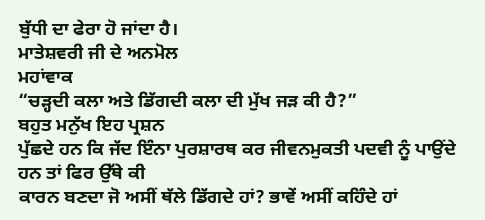ਬੁੱਧੀ ਦਾ ਫੇਰਾ ਹੋ ਜਾਂਦਾ ਹੈ।
ਮਾਤੇਸ਼ਵਰੀ ਜੀ ਦੇ ਅਨਮੋਲ
ਮਹਾਂਵਾਕ
“ਚੜ੍ਹਦੀ ਕਲਾ ਅਤੇ ਡਿੱਗਦੀ ਕਲਾ ਦੀ ਮੁੱਖ ਜੜ ਕੀ ਹੈ?”
ਬਹੁਤ ਮਨੁੱਖ ਇਹ ਪ੍ਰਸ਼ਨ
ਪੁੱਛਦੇ ਹਨ ਕਿ ਜੱਦ ਇੰਨਾ ਪੁਰਸ਼ਾਰਥ ਕਰ ਜੀਵਨਮੁਕਤੀ ਪਦਵੀ ਨੂੰ ਪਾਉਂਦੇ ਹਨ ਤਾਂ ਫਿਰ ਉੱਥੇ ਕੀ
ਕਾਰਨ ਬਣਦਾ ਜੋ ਅਸੀਂ ਥੱਲੇ ਡਿੱਗਦੇ ਹਾਂ? ਭਾਵੇਂ ਅਸੀਂ ਕਹਿੰਦੇ ਹਾਂ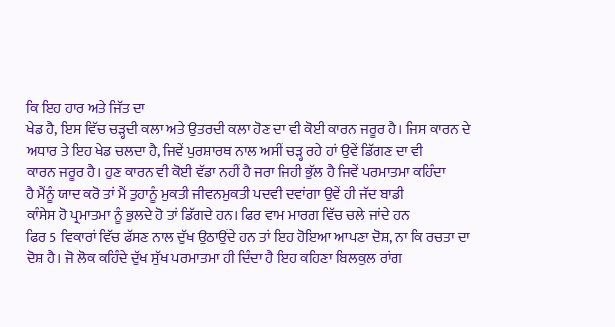ਕਿ ਇਹ ਹਾਰ ਅਤੇ ਜਿੱਤ ਦਾ
ਖੇਡ ਹੈ, ਇਸ ਵਿੱਚ ਚੜ੍ਹਦੀ ਕਲਾ ਅਤੇ ਉਤਰਦੀ ਕਲਾ ਹੋਣ ਦਾ ਵੀ ਕੋਈ ਕਾਰਨ ਜਰੂਰ ਹੈ। ਜਿਸ ਕਾਰਨ ਦੇ
ਅਧਾਰ ਤੇ ਇਹ ਖੇਡ ਚਲਦਾ ਹੈ, ਜਿਵੇਂ ਪੁਰਸ਼ਾਰਥ ਨਾਲ ਅਸੀਂ ਚੜ੍ਹ ਰਹੇ ਹਾਂ ਉਵੇਂ ਡਿੱਗਣ ਦਾ ਵੀ
ਕਾਰਨ ਜਰੂਰ ਹੈ। ਹੁਣ ਕਾਰਨ ਵੀ ਕੋਈ ਵੱਡਾ ਨਹੀਂ ਹੈ ਜਰਾ ਜਿਹੀ ਭੁੱਲ ਹੈ ਜਿਵੇਂ ਪਰਮਾਤਮਾ ਕਹਿੰਦਾ
ਹੈ ਮੈਂਨੂੰ ਯਾਦ ਕਰੋ ਤਾਂ ਮੈਂ ਤੁਹਾਨੂੰ ਮੁਕਤੀ ਜੀਵਨਮੁਕਤੀ ਪਦਵੀ ਦਵਾਂਗਾ ਉਵੇਂ ਹੀ ਜੱਦ ਬਾਡੀ
ਕਾੰਸੇਸ ਹੋ ਪ੍ਰਮਾਤਮਾ ਨੂੰ ਭੁਲਦੇ ਹੋ ਤਾਂ ਡਿੱਗਦੇ ਹਨ। ਫਿਰ ਵਾਮ ਮਾਰਗ ਵਿੱਚ ਚਲੇ ਜਾਂਦੇ ਹਨ
ਫਿਰ 5 ਵਿਕਾਰਾਂ ਵਿੱਚ ਫੱਸਣ ਨਾਲ ਦੁੱਖ ਉਠਾਉਂਦੇ ਹਨ ਤਾਂ ਇਹ ਹੋਇਆ ਆਪਣਾ ਦੋਸ਼, ਨਾ ਕਿ ਰਚਤਾ ਦਾ
ਦੋਸ਼ ਹੈ। ਜੋ ਲੋਕ ਕਹਿੰਦੇ ਦੁੱਖ ਸੁੱਖ ਪਰਮਾਤਮਾ ਹੀ ਦਿੰਦਾ ਹੈ ਇਹ ਕਹਿਣਾ ਬਿਲਕੁਲ ਰਾਂਗ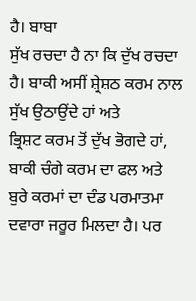ਹੈ। ਬਾਬਾ
ਸੁੱਖ ਰਚਦਾ ਹੈ ਨਾ ਕਿ ਦੁੱਖ ਰਚਦਾ ਹੈ। ਬਾਕੀ ਅਸੀਂ ਸ਼੍ਰੇਸ਼ਠ ਕਰਮ ਨਾਲ ਸੁੱਖ ਉਠਾਉਂਦੇ ਹਾਂ ਅਤੇ
ਭ੍ਰਿਸ਼ਟ ਕਰਮ ਤੋਂ ਦੁੱਖ ਭੋਗਦੇ ਹਾਂ, ਬਾਕੀ ਚੰਗੇ ਕਰਮ ਦਾ ਫਲ ਅਤੇ ਬੁਰੇ ਕਰਮਾਂ ਦਾ ਦੰਡ ਪਰਮਾਤਮਾ
ਦਵਾਰਾ ਜਰੂਰ ਮਿਲਦਾ ਹੈ। ਪਰ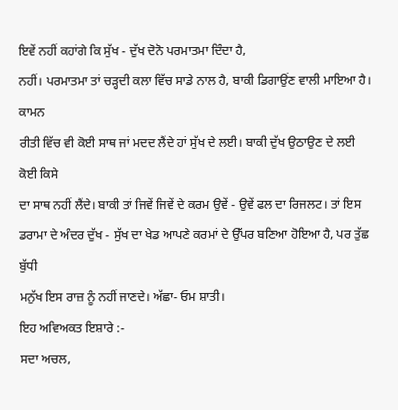ਇਵੇਂ ਨਹੀਂ ਕਹਾਂਗੇ ਕਿ ਸੁੱਖ - ਦੁੱਖ ਦੋਨੋ ਪਰਮਾਤਮਾ ਦਿੰਦਾ ਹੈ,
ਨਹੀਂ। ਪਰਮਾਤਮਾ ਤਾਂ ਚੜ੍ਹਦੀ ਕਲਾ ਵਿੱਚ ਸਾਡੇ ਨਾਲ ਹੈ, ਬਾਕੀ ਡਿਗਾਉਂਣ ਵਾਲੀ ਮਾਇਆ ਹੈ। ਕਾਮਨ
ਰੀਤੀ ਵਿੱਚ ਵੀ ਕੋਈ ਸਾਥ ਜਾਂ ਮਦਦ ਲੈਂਦੇ ਹਾਂ ਸੁੱਖ ਦੇ ਲਈ। ਬਾਕੀ ਦੁੱਖ ਉਠਾਉਣ ਦੇ ਲਈ ਕੋਈ ਕਿਸੇ
ਦਾ ਸਾਥ ਨਹੀਂ ਲੈਂਦੇ। ਬਾਕੀ ਤਾਂ ਜਿਵੇਂ ਜਿਵੇਂ ਦੇ ਕਰਮ ਉਵੇਂ - ਉਵੇਂ ਫਲ ਦਾ ਰਿਜਲਟ। ਤਾਂ ਇਸ
ਡਰਾਮਾ ਦੇ ਅੰਦਰ ਦੁੱਖ - ਸੁੱਖ ਦਾ ਖੇਡ ਆਪਣੇ ਕਰਮਾਂ ਦੇ ਉੱਪਰ ਬਣਿਆ ਹੋਇਆ ਹੈ, ਪਰ ਤੁੱਛ ਬੁੱਧੀ
ਮਨੁੱਖ ਇਸ ਰਾਜ਼ ਨੂੰ ਨਹੀਂ ਜਾਣਦੇ। ਅੱਛਾ- ਓਮ ਸ਼ਾਤੀ।
ਇਹ ਅਵਿਅਕਤ ਇਸ਼ਾਰੇ :-
ਸਦਾ ਅਚਲ,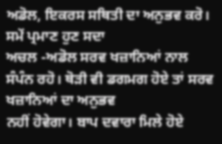ਅਡੋਲ, ਇਕਰਸ ਸਥਿਤੀ ਦਾ ਅਨੁਭਵ ਕਰੋ।
ਸਮੇਂ ਪ੍ਰਮਾਣ ਹੁਣ ਸਦਾ
ਅਚਲ -ਅਡੋਲ ਸਰਵ ਖਜ਼ਾਨਿਆਂ ਨਾਲ ਸੰਪੰਨ ਰਹੋ। ਥੋੜੀ ਵੀ ਡਗਮਗ ਹੋਏ ਤਾਂ ਸਰਵ ਖਜ਼ਾਨਿਆਂ ਦਾ ਅਨੁਭਵ
ਨਹੀਂ ਹੋਵੇਗਾ। ਬਾਪ ਦਵਾਰਾ ਮਿਲੇ ਹੋਏ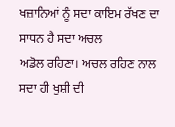ਖਜ਼ਾਨਿਆਂ ਨੂੰ ਸਦਾ ਕਾਇਮ ਰੱਖਣ ਦਾ ਸਾਧਨ ਹੈ ਸਦਾ ਅਚਲ
ਅਡੋਲ ਰਹਿਣਾ। ਅਚਲ ਰਹਿਣ ਨਾਲ ਸਦਾ ਹੀ ਖੁਸ਼ੀ ਦੀ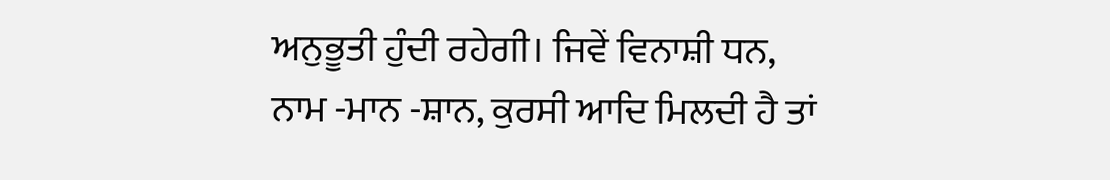ਅਨੁਭੂਤੀ ਹੁੰਦੀ ਰਹੇਗੀ। ਜਿਵੇਂ ਵਿਨਾਸ਼ੀ ਧਨ,
ਨਾਮ -ਮਾਨ -ਸ਼ਾਨ, ਕੁਰਸੀ ਆਦਿ ਮਿਲਦੀ ਹੈ ਤਾਂ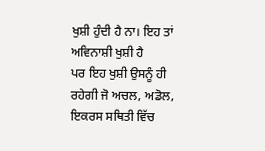ਖੁਸ਼ੀ ਹੁੰਦੀ ਹੈ ਨਾ। ਇਹ ਤਾਂ ਅਵਿਨਾਸ਼ੀ ਖੁਸ਼ੀ ਹੈ
ਪਰ ਇਹ ਖੁਸ਼ੀ ਉਸਨੂੰ ਹੀ ਰਹੇਗੀ ਜੋ ਅਚਲ, ਅਡੋਲ, ਇਕਰਸ ਸਥਿਤੀ ਵਿੱਚ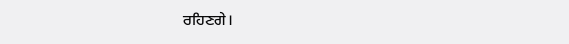ਰਹਿਣਗੇ।